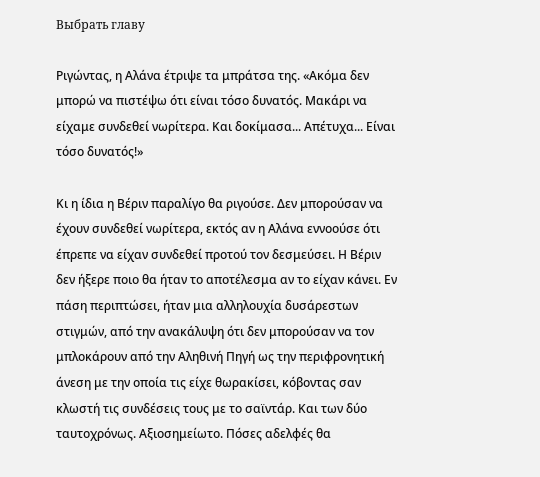Выбрать главу

Ριγώντας, η Αλάνα έτριψε τα μπράτσα της. «Ακόμα δεν μπορώ να πιστέψω ότι είναι τόσο δυνατός. Μακάρι να είχαμε συνδεθεί νωρίτερα. Και δοκίμασα... Απέτυχα... Είναι τόσο δυνατός!»

Κι η ίδια η Βέριν παραλίγο θα ριγούσε. Δεν μπορούσαν να έχουν συνδεθεί νωρίτερα, εκτός αν η Αλάνα εννοούσε ότι έπρεπε να είχαν συνδεθεί προτού τον δεσμεύσει. Η Βέριν δεν ήξερε ποιο θα ήταν το αποτέλεσμα αν το είχαν κάνει. Εν πάση περιπτώσει, ήταν μια αλληλουχία δυσάρεστων στιγμών, από την ανακάλυψη ότι δεν μπορούσαν να τον μπλοκάρουν από την Αληθινή Πηγή ως την περιφρονητική άνεση με την οποία τις είχε θωρακίσει, κόβοντας σαν κλωστή τις συνδέσεις τους με το σαϊντάρ. Και των δύο ταυτοχρόνως. Αξιοσημείωτο. Πόσες αδελφές θα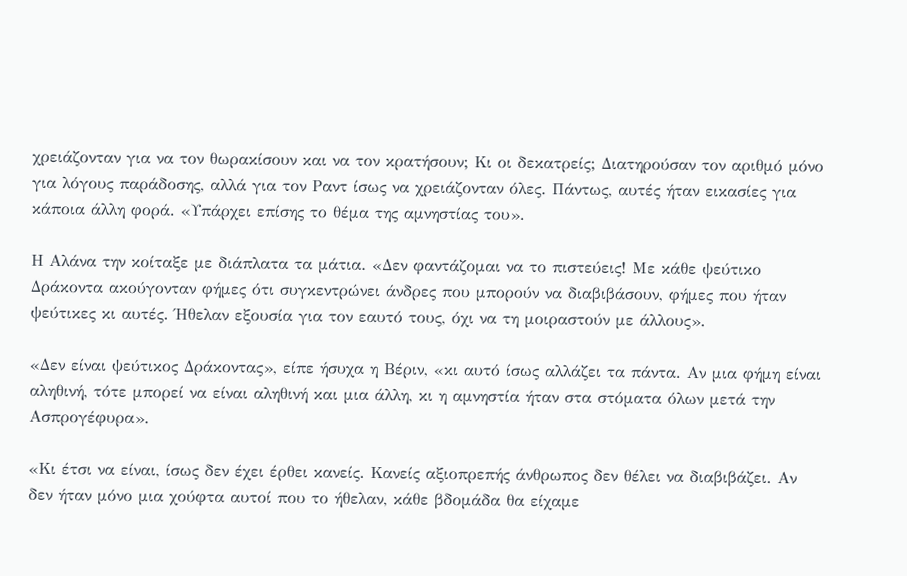χρειάζονταν για να τον θωρακίσουν και να τον κρατήσουν; Κι οι δεκατρείς; Διατηρούσαν τον αριθμό μόνο για λόγους παράδοσης, αλλά για τον Ραντ ίσως να χρειάζονταν όλες. Πάντως, αυτές ήταν εικασίες για κάποια άλλη φορά. «Υπάρχει επίσης το θέμα της αμνηστίας του».

Η Αλάνα την κοίταξε με διάπλατα τα μάτια. «Δεν φαντάζομαι να το πιστεύεις! Με κάθε ψεύτικο Δράκοντα ακούγονταν φήμες ότι συγκεντρώνει άνδρες που μπορούν να διαβιβάσουν, φήμες που ήταν ψεύτικες κι αυτές. Ήθελαν εξουσία για τον εαυτό τους, όχι να τη μοιραστούν με άλλους».

«Δεν είναι ψεύτικος Δράκοντας», είπε ήσυχα η Βέριν, «κι αυτό ίσως αλλάζει τα πάντα. Αν μια φήμη είναι αληθινή, τότε μπορεί να είναι αληθινή και μια άλλη, κι η αμνηστία ήταν στα στόματα όλων μετά την Ασπρογέφυρα».

«Κι έτσι να είναι, ίσως δεν έχει έρθει κανείς. Κανείς αξιοπρεπής άνθρωπος δεν θέλει να διαβιβάζει. Αν δεν ήταν μόνο μια χούφτα αυτοί που το ήθελαν, κάθε βδομάδα θα είχαμε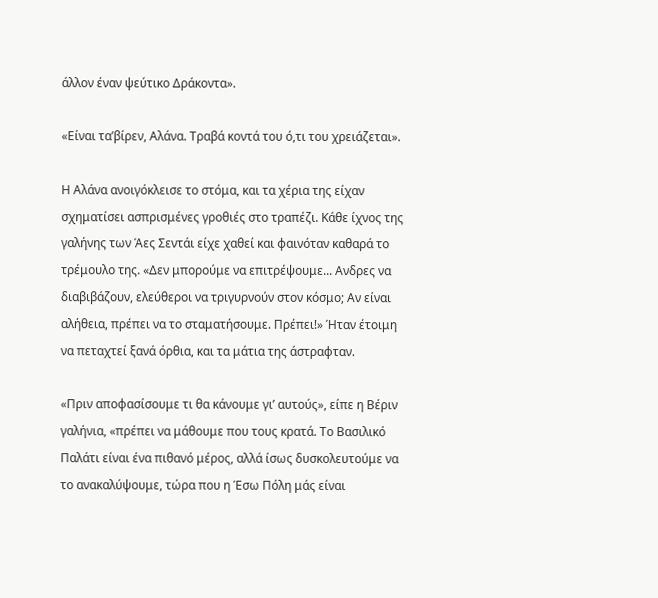άλλον έναν ψεύτικο Δράκοντα».

«Είναι τα’βίρεν, Αλάνα. Τραβά κοντά του ό,τι του χρειάζεται».

Η Αλάνα ανοιγόκλεισε το στόμα, και τα χέρια της είχαν σχηματίσει ασπρισμένες γροθιές στο τραπέζι. Κάθε ίχνος της γαλήνης των Άες Σεντάι είχε χαθεί και φαινόταν καθαρά το τρέμουλο της. «Δεν μπορούμε να επιτρέψουμε... Ανδρες να διαβιβάζουν, ελεύθεροι να τριγυρνούν στον κόσμο; Αν είναι αλήθεια, πρέπει να το σταματήσουμε. Πρέπει!» Ήταν έτοιμη να πεταχτεί ξανά όρθια, και τα μάτια της άστραφταν.

«Πριν αποφασίσουμε τι θα κάνουμε γι’ αυτούς», είπε η Βέριν γαλήνια, «πρέπει να μάθουμε που τους κρατά. Το Βασιλικό Παλάτι είναι ένα πιθανό μέρος, αλλά ίσως δυσκολευτούμε να το ανακαλύψουμε, τώρα που η Έσω Πόλη μάς είναι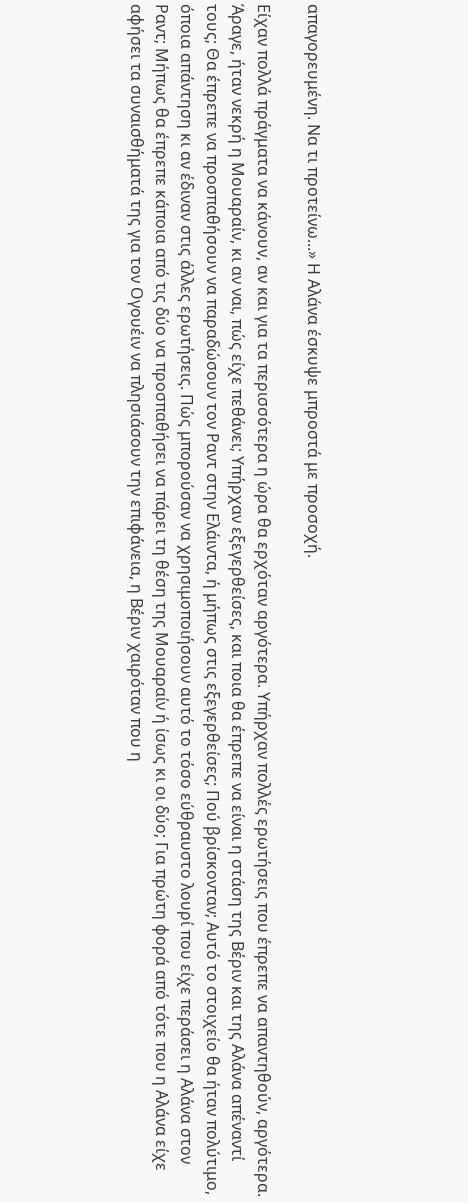απαγορευμένη. Να τι προτείνω...» Η Αλάνα έσκυψε μπροστά με προσοχή.

Είχαν πολλά πράγματα να κάνουν, αν και για τα περισσότερα η ώρα θα ερχόταν αργότερα. Υπήρχαν πολλές ερωτήσεις που έπρεπε να απαντηθούν, αργότερα. Άραγε, ήταν νεκρή η Μουαραίν, κι αν ναι, πώς είχε πεθάνει; Υπήρχαν εξεγερθείσες, και ποια θα έπρεπε να είναι η στάση της Βέριν και της Αλάνα απέναντί τους; Θα έπρεπε να προσπαθήσουν να παραδώσουν τον Ραντ στην Ελάιντα, ή μήπως στις εξεγερθείσες; Πού βρίσκονταν; Αυτό το στοιχείο θα ήταν πολύτιμο, όποια απάντηση κι αν έδιναν στις άλλες ερωτήσεις. Πώς μπορούσαν να χρησιμοποιήσουν αυτό το τόσο εύθραυστο λουρί που είχε περάσει η Αλάνα στον Ραντ; Μήπως θα έπρεπε κάποια από τις δύο να προσπαθήσει να πάρει τη θέση της Μουαραίν ή ίσως κι οι δύο; Για πρώτη φορά από τότε που η Αλάνα είχε αφήσει τα συναισθήματά της για τον Ογουέιν να πλησιάσουν την επιφάνεια, η Βέριν χαιρόταν που η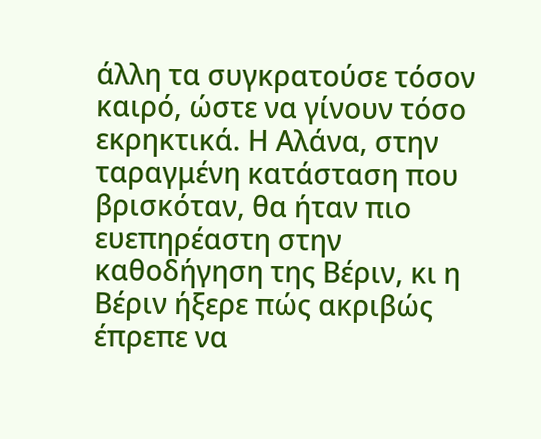άλλη τα συγκρατούσε τόσον καιρό, ώστε να γίνουν τόσο εκρηκτικά. Η Αλάνα, στην ταραγμένη κατάσταση που βρισκόταν, θα ήταν πιο ευεπηρέαστη στην καθοδήγηση της Βέριν, κι η Βέριν ήξερε πώς ακριβώς έπρεπε να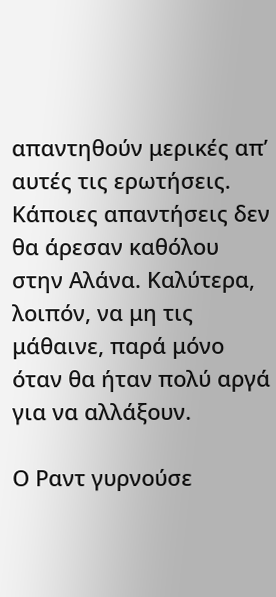απαντηθούν μερικές απ’ αυτές τις ερωτήσεις. Κάποιες απαντήσεις δεν θα άρεσαν καθόλου στην Αλάνα. Καλύτερα, λοιπόν, να μη τις μάθαινε, παρά μόνο όταν θα ήταν πολύ αργά για να αλλάξουν.

Ο Ραντ γυρνούσε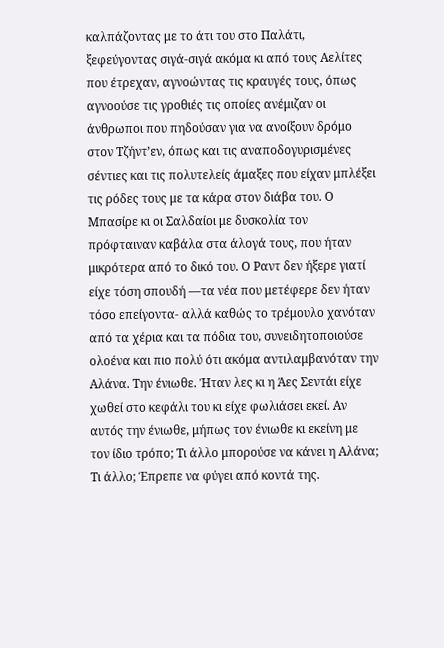καλπάζοντας με το άτι του στο Παλάτι, ξεφεύγοντας σιγά-σιγά ακόμα κι από τους Αελίτες που έτρεχαν, αγνοώντας τις κραυγές τους, όπως αγνοούσε τις γροθιές τις οποίες ανέμιζαν οι άνθρωποι που πηδούσαν για να ανοίξουν δρόμο στον Τζήντ’εν, όπως και τις αναποδογυρισμένες σέντιες και τις πολυτελείς άμαξες που είχαν μπλέξει τις ρόδες τους με τα κάρα στον διάβα του. Ο Μπασίρε κι οι Σαλδαίοι με δυσκολία τον πρόφταιναν καβάλα στα άλογά τους, που ήταν μικρότερα από το δικό του. Ο Ραντ δεν ήξερε γιατί είχε τόση σπουδή —τα νέα που μετέφερε δεν ήταν τόσο επείγοντα- αλλά καθώς το τρέμουλο χανόταν από τα χέρια και τα πόδια του, συνειδητοποιούσε ολοένα και πιο πολύ ότι ακόμα αντιλαμβανόταν την Αλάνα. Την ένιωθε. Ήταν λες κι η Άες Σεντάι είχε χωθεί στο κεφάλι του κι είχε φωλιάσει εκεί. Αν αυτός την ένιωθε, μήπως τον ένιωθε κι εκείνη με τον ίδιο τρόπο; Τι άλλο μπορούσε να κάνει η Αλάνα; Τι άλλο; Έπρεπε να φύγει από κοντά της.